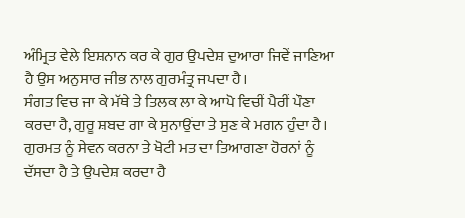ਅੰਮ੍ਰਿਤ ਵੇਲੇ ਇਸ਼ਨਾਨ ਕਰ ਕੇ ਗੁਰ ਉਪਦੇਸ਼ ਦੁਆਰਾ ਜਿਵੇਂ ਜਾਣਿਆ ਹੈ ਉਸ ਅਨੁਸਾਰ ਜੀਭ ਨਾਲ ਗੁਰਮੰਤ੍ਰ ਜਪਦਾ ਹੈ।
ਸੰਗਤ ਵਿਚ ਜਾ ਕੇ ਮੱਥੇ ਤੇ ਤਿਲਕ ਲਾ ਕੇ ਆਪੋ ਵਿਚੀਂ ਪੈਰੀਂ ਪੌਣਾ ਕਰਦਾ ਹੈ, ਗੁਰੂ ਸ਼ਬਦ ਗਾ ਕੇ ਸੁਨਾਉਂਦਾ ਤੇ ਸੁਣ ਕੇ ਮਗਨ ਹੁੰਦਾ ਹੈ।
ਗੁਰਮਤ ਨੂੰ ਸੇਵਨ ਕਰਨਾ ਤੇ ਖੋਟੀ ਮਤ ਦਾ ਤਿਆਗਣਾ ਹੋਰਨਾਂ ਨੂੰ ਦੱਸਦਾ ਹੈ ਤੇ ਉਪਦੇਸ਼ ਕਰਦਾ ਹੈ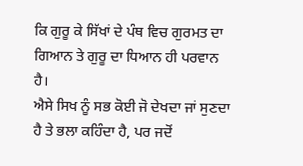ਕਿ ਗੁਰੂ ਕੇ ਸਿੱਖਾਂ ਦੇ ਪੰਥ ਵਿਚ ਗੁਰਮਤ ਦਾ ਗਿਆਨ ਤੇ ਗੁਰੂ ਦਾ ਧਿਆਨ ਹੀ ਪਰਵਾਨ ਹੈ।
ਐਸੇ ਸਿਖ ਨੂੰ ਸਭ ਕੋਈ ਜੋ ਦੇਖਦਾ ਜਾਂ ਸੁਣਦਾ ਹੈ ਤੇ ਭਲਾ ਕਹਿੰਦਾ ਹੈ, ਪਰ ਜਦੋਂ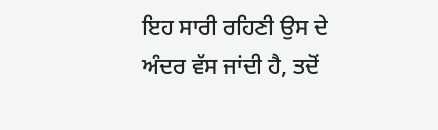ਇਹ ਸਾਰੀ ਰਹਿਣੀ ਉਸ ਦੇ ਅੰਦਰ ਵੱਸ ਜਾਂਦੀ ਹੈ, ਤਦੋਂ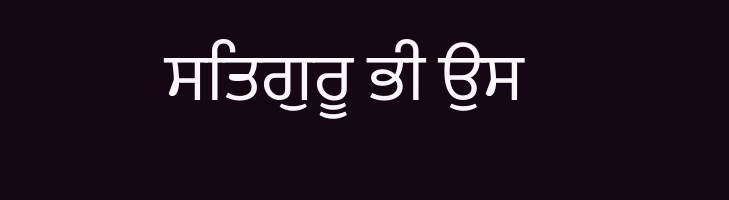ਸਤਿਗੁਰੂ ਭੀ ਉਸ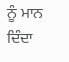ਨੂੰ ਮਾਨ ਦਿੰਦਾ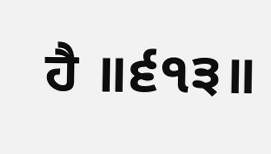ਹੈ ॥੬੧੩॥